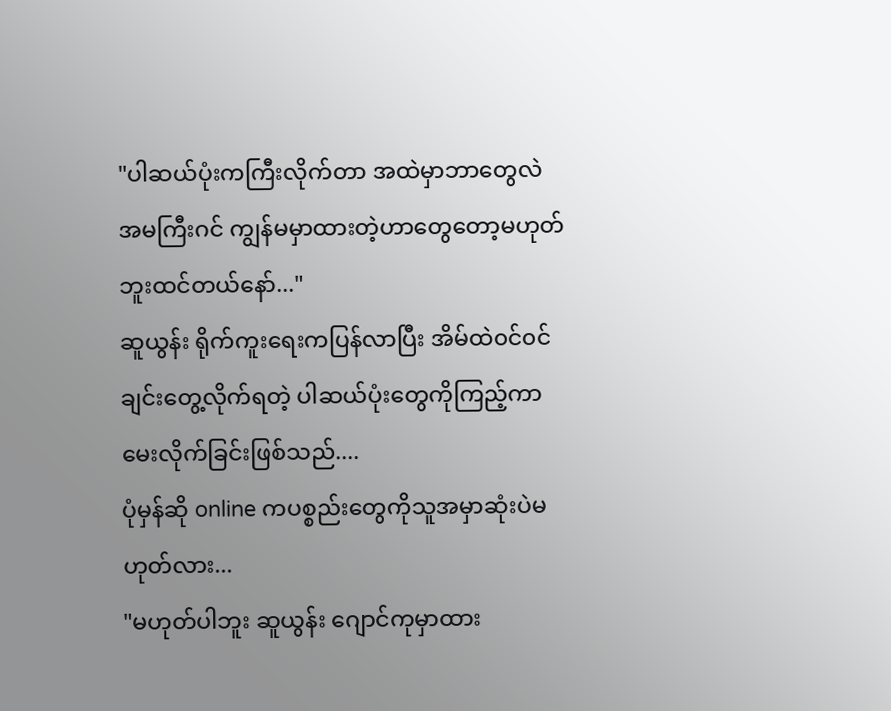"ပါဆယ်ပုံးကကြီးလိုက်တာ အထဲမှာဘာတွေလဲ အမကြီးဂင် ကျွန်မမှာထားတဲ့ဟာတွေတော့မဟုတ်ဘူးထင်တယ်နော်..."
ဆူယွန်း ရိုက်ကူးရေးကပြန်လာပြီး အိမ်ထဲ၀င်၀င်ချင်းတွေ့လိုက်ရတဲ့ ပါဆယ်ပုံးတွေကိုကြည့်ကာမေးလိုက်ခြင်းဖြစ်သည်....
ပုံမှန်ဆို online ကပစ္စည်းတွေကိုသူအမှာဆုံးပဲမဟုတ်လား...
"မဟုတ်ပါဘူး ဆူယွန်း ဂျောင်ကုမှာထား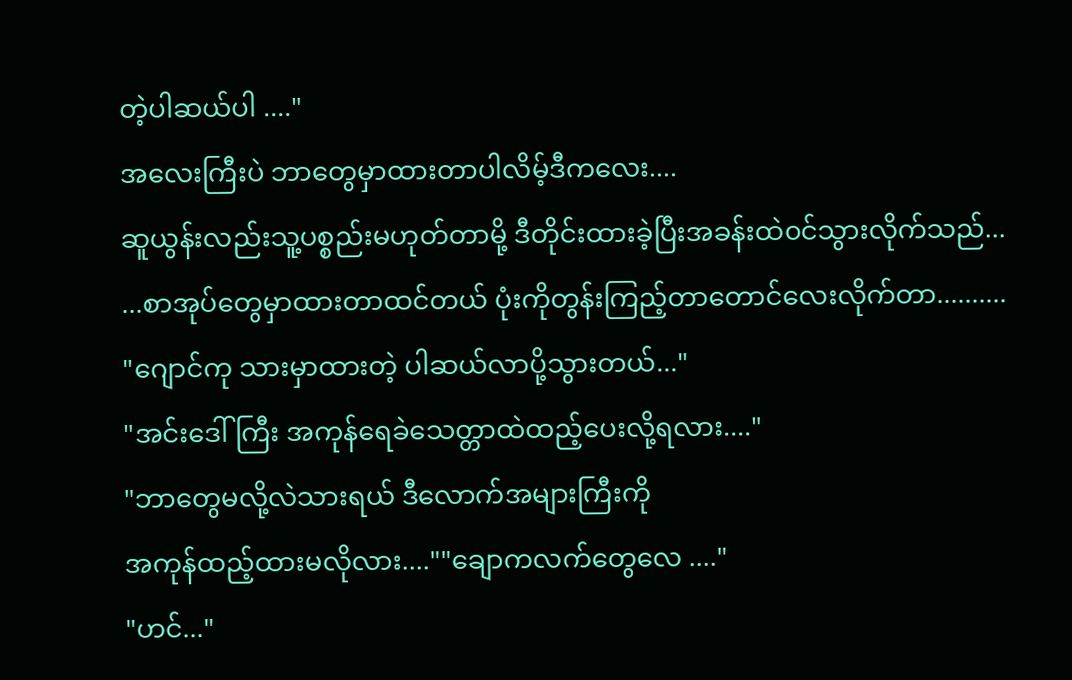တဲ့ပါဆယ်ပါ ...."
အလေးကြီးပဲ ဘာတွေမှာထားတာပါလိမ့်ဒီကလေး....
ဆူယွန်းလည်းသူ့ပစ္စည်းမဟုတ်တာမို့ ဒီတိုင်းထားခဲ့ပြီးအခန်းထဲ၀င်သွားလိုက်သည်...
...စာအုပ်တွေမှာထားတာထင်တယ် ပုံးကိုတွန်းကြည့်တာတောင်လေးလိုက်တာ..........
"ဂျောင်ကု သားမှာထားတဲ့ ပါဆယ်လာပို့သွားတယ်..."
"အင်းဒေါ်ကြီး အကုန်ရေခဲသေတ္တာထဲထည့်ပေးလို့ရလား...."
"ဘာတွေမလို့လဲသားရယ် ဒီလောက်အများကြီးကို
အကုန်ထည့်ထားမလိုလား....""ချောကလက်တွေလေ ...."
"ဟင်..."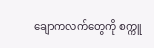ချောကလက်တွေကို စက္ကူ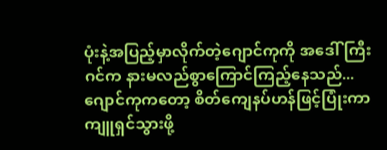ပုံးနဲ့အပြည့်မှာလိုက်တဲ့ဂျောင်ကုကို အဒေါ်ကြီးဂင်က နားမလည်စွာကြောင်ကြည့်နေသည်...
ဂျောင်ကုကတော့ စိတ်ကျေနပ်ဟန်ဖြင့်ပြုံးကာ
ကျူရှင်သွားဖို့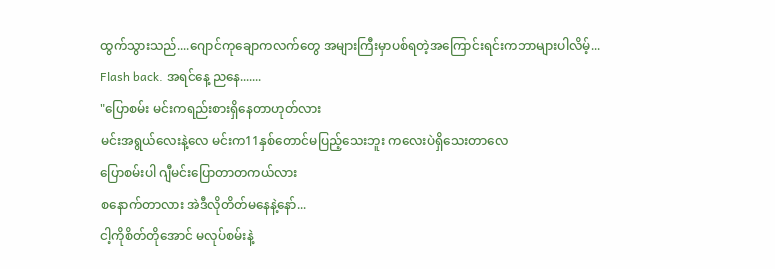ထွက်သွားသည်....ဂျောင်ကုချောကလက်တွေ အများကြီးမှာပစ်ရတဲ့အကြောင်းရင်းကဘာများပါလိမ့်...
Flash back. အရင်နေ့ ညနေ.......
"ပြောစမ်း မင်းကရည်းစားရှိနေတာဟုတ်လား
မင်းအရွယ်လေးနဲ့လေ မင်းက11နှစ်တောင်မပြည့်သေးဘူး ကလေးပဲရှိသေးတာလေ
ပြောစမ်းပါ ဂျီမင်းပြောတာတကယ်လား
စနောက်တာလား အဲဒီလိုတိတ်မနေနဲ့နော်...
ငါ့ကိုစိတ်တိုအောင် မလုပ်စမ်းနဲ့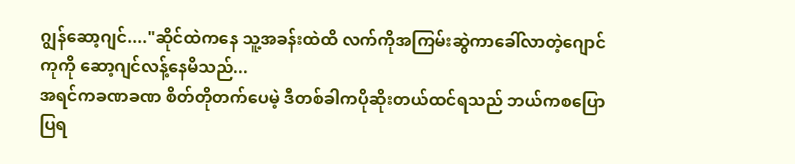ဂျွန်ဆော့ဂျင်...."ဆိုင်ထဲကနေ သူ့အခန်းထဲထိ လက်ကိုအကြမ်းဆွဲကာခေါ်လာတဲ့ဂျောင်ကုကို ဆော့ဂျင်လန့်နေမိသည်...
အရင်ကခဏခဏ စိတ်တိုတက်ပေမဲ့ ဒီတစ်ခါကပိုဆိုးတယ်ထင်ရသည် ဘယ်ကစပြောပြရ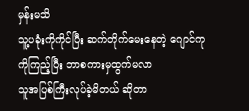မှန်းမသိ
သူ့ပခုံးကိုကိုင်ပြီး ဆက်တိုက်မေးနေတဲ့ ဂျောင်ကုကိုကြည့်ပြီး ဘာစကားမှထွက်မလာ
သူအပြစ်ကြီးလုပ်ခဲ့မိတယ် ဆိုတာ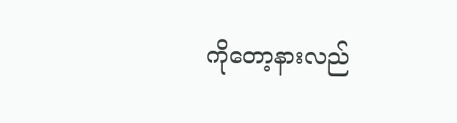ကိုတော့နားလည်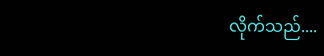လိုက်သည်....